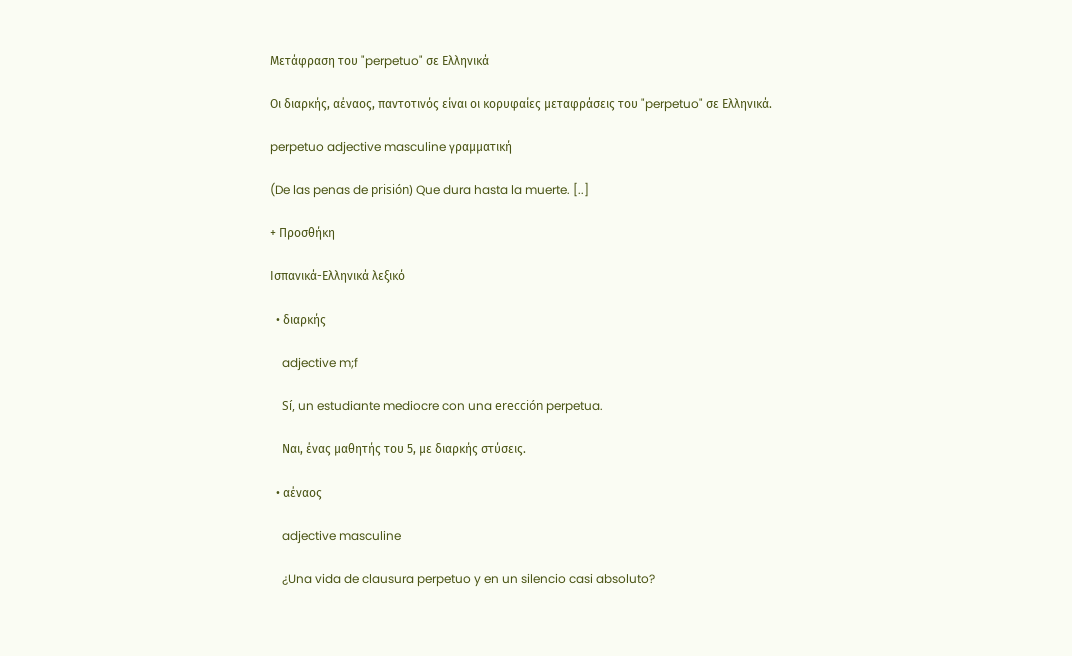Μετάφραση του "perpetuo" σε Ελληνικά

Οι διαρκής, αέναος, παντοτινός είναι οι κορυφαίες μεταφράσεις του "perpetuo" σε Ελληνικά.

perpetuo adjective masculine γραμματική

(De las penas de prisión) Que dura hasta la muerte. [..]

+ Προσθήκη

Ισπανικά-Ελληνικά λεξικό

  • διαρκής

    adjective m;f

    Sí, un estudiante mediocre con una erección perpetua.

    Ναι, ένας μαθητής του 5, με διαρκής στύσεις.

  • αέναος

    adjective masculine

    ¿Una vida de clausura perpetuo y en un silencio casi absoluto?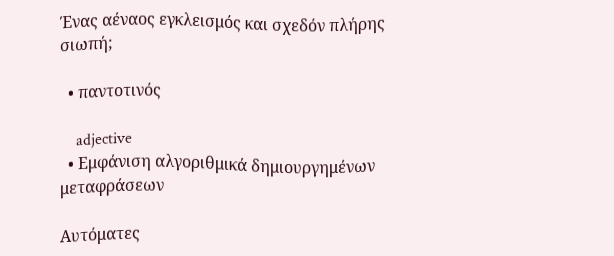Ένας αέναος εγκλεισμός και σχεδόν πλήρης σιωπή;

  • παντοτινός

    adjective
  • Εμφάνιση αλγοριθμικά δημιουργημένων μεταφράσεων

Αυτόματες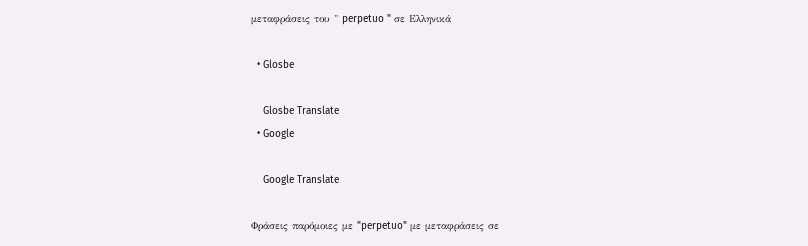μεταφράσεις του " perpetuo " σε Ελληνικά

  • Glosbe

    Glosbe Translate
  • Google

    Google Translate

Φράσεις παρόμοιες με "perpetuo" με μεταφράσεις σε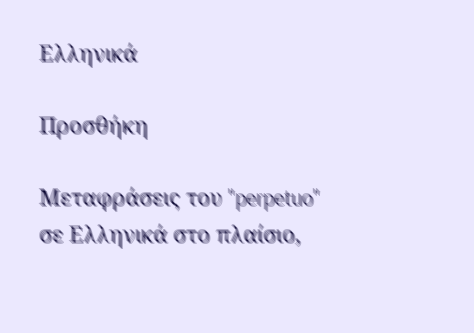Ελληνικά

Προσθήκη

Μεταφράσεις του "perpetuo" σε Ελληνικά στο πλαίσιο,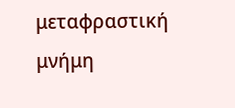μεταφραστική μνήμη